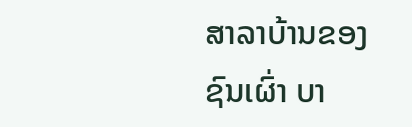ສາລາບ້ານຂອງຊົນເຜົ່າ ບາ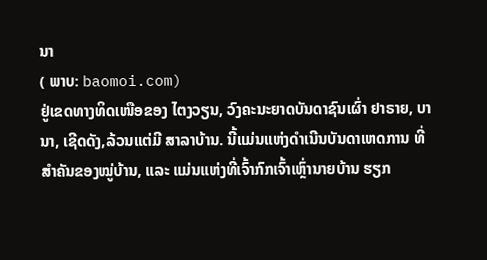ນາ
( ພາບ: baomoi.com)
ຢູ່ເຂດທາງທິດເໜືອຂອງ ໄຕງວຽນ, ວົງຄະນະຍາດບັນດາຊົນເຜົ່າ ຢາຣາຍ, ບານາ, ເຊີດດັງ,ລ້ວນແຕ່ມີ ສາລາບ້ານ. ນີ້ແມ່ນແຫ່ງດຳເນີນບັນດາເຫດການ ທີ່ສຳຄັນຂອງໝູ່ບ້ານ, ແລະ ແມ່ນແຫ່ງທີ່ເຈົ້າກົກເຈົ້າເຫຼົ່ານາຍບ້ານ ຮຽກ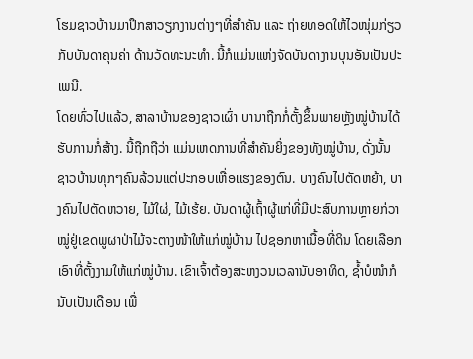ໂຮມຊາວບ້ານມາປຶກສາວຽກງານຕ່າງໆທີ່ສຳຄັນ ແລະ ຖ່າຍທອດໃຫ້ໄວໜຸ່ມກ່ຽວກັບບັນດາຄຸນຄ່າ ດ້ານວັດທະນະທຳ. ນີ້ກໍແມ່ນແຫ່ງຈັດບັນດາງານບຸນອັນເປັນປະເພນີ.
ໂດຍທົ່ວໄປແລ້ວ, ສາລາບ້ານຂອງຊາວເຜົ່າ ບານາຖືກກໍ່ຕັ້ງຂຶ້ນພາຍຫຼັງໝູ່ບ້ານໄດ້ຮັບການກໍ່ສ້າງ. ນີ້ຖືກຖືວ່າ ແມ່ນເຫດການທີ່ສຳຄັນຍິ່ງຂອງທັງໝູ່ບ້ານ, ດັ່ງນັ້ນ ຊາວບ້ານທຸກໆຄົນລ້ວນແຕ່ປະກອບເຫື່ອແຮງຂອງຕົນ. ບາງຄົນໄປຕັດຫຍ້າ, ບາງຄົນໄປຕັດຫວາຍ, ໄມ້ໃຜ່, ໄມ້ເຮ້ຍ. ບັນດາຜູ້ເຖົ້າຜູ້ແກ່ທີ່ມີປະສົບການຫຼາຍກ່ວາໝູ່ຢູ່ເຂດພູຜາປ່າໄມ້ຈະຕາງໜ້າໃຫ້ແກ່ໝູ່ບ້ານ ໄປຊອກຫາເນື້ອທີ່ດິນ ໂດຍເລືອກເອົາທີ່ຕັ້ງງາມໃຫ້ແກ່ໝູ່ບ້ານ. ເຂົາເຈົ້າຕ້ອງສະຫງວນເວລານັບອາທິດ, ຊ້ຳບໍໜຳກໍນັບເປັນເດືອນ ເພື່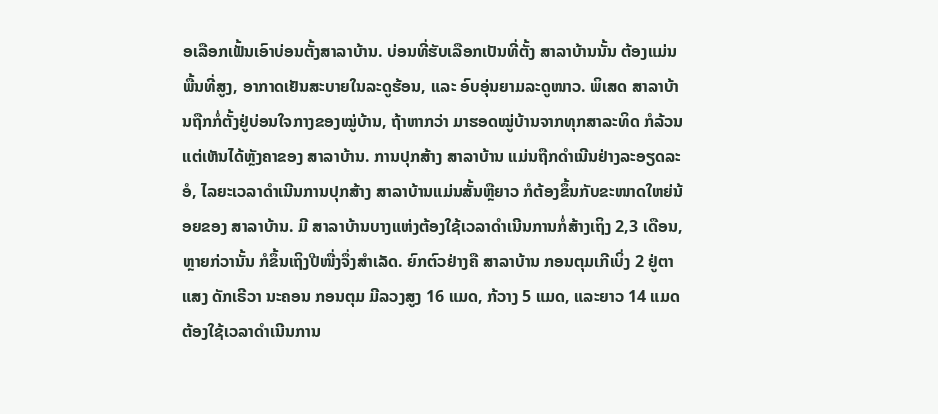ອເລືອກເຟັ້ນເອົາບ່ອນຕັ້ງສາລາບ້ານ. ບ່ອນທີ່ຮັບເລືອກເປັນທີ່ຕັ້ງ ສາລາບ້ານນັ້ນ ຕ້ອງແມ່ນພື້ນທີ່ສູງ, ອາກາດເຢັນສະບາຍໃນລະດູຮ້ອນ, ແລະ ອົບອຸ່ນຍາມລະດູໜາວ. ພິເສດ ສາລາບ້ານຖືກກໍ່ຕັ້ງຢູ່ບ່ອນໃຈກາງຂອງໝູ່ບ້ານ, ຖ້າຫາກວ່າ ມາຮອດໝູ່ບ້ານຈາກທຸກສາລະທິດ ກໍລ້ວນແຕ່ເຫັນໄດ້ຫຼັງຄາຂອງ ສາລາບ້ານ. ການປຸກສ້າງ ສາລາບ້ານ ແມ່ນຖືກດຳເນີນຢ່າງລະອຽດລະອໍ, ໄລຍະເວລາດຳເນີນການປຸກສ້າງ ສາລາບ້ານແມ່ນສັ້ນຫຼືຍາວ ກໍຕ້ອງຂຶ້ນກັບຂະໜາດໃຫຍ່ນ້ອຍຂອງ ສາລາບ້ານ. ມີ ສາລາບ້ານບາງແຫ່ງຕ້ອງໃຊ້ເວລາດຳເນີນການກໍ່ສ້າງເຖິງ 2,3 ເດືອນ, ຫຼາຍກ່ວານັ້ນ ກໍຂຶ້ນເຖິງປີໜື່ງຈຶ່ງສຳເລັດ. ຍົກຕົວຢ່າງຄື ສາລາບ້ານ ກອນຕຸມເກີເບິ່ງ 2 ຢູ່ຕາແສງ ດັກເຣີວາ ນະຄອນ ກອນຕຸມ ມີລວງສູງ 16 ແມດ, ກ້ວາງ 5 ແມດ, ແລະຍາວ 14 ແມດ ຕ້ອງໃຊ້ເວລາດຳເນີນການ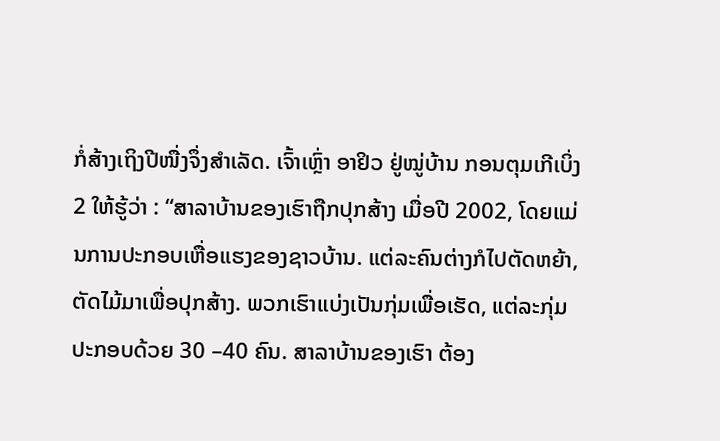ກໍ່ສ້າງເຖິງປີໜື່ງຈຶ່ງສຳເລັດ. ເຈົ້າເຫຼົ່າ ອາຢິວ ຢູ່ໝູ່ບ້ານ ກອນຕຸມເກີເບິ່ງ 2 ໃຫ້ຮູ້ວ່າ : “ສາລາບ້ານຂອງເຮົາຖືກປຸກສ້າງ ເມື່ອປີ 2002, ໂດຍແມ່ນການປະກອບເຫື່ອແຮງຂອງຊາວບ້ານ. ແຕ່ລະຄົນຕ່າງກໍໄປຕັດຫຍ້າ, ຕັດໄມ້ມາເພື່ອປຸກສ້າງ. ພວກເຮົາແບ່ງເປັນກຸ່ມເພື່ອເຮັດ, ແຕ່ລະກຸ່ມປະກອບດ້ວຍ 30 –40 ຄົນ. ສາລາບ້ານຂອງເຮົາ ຕ້ອງ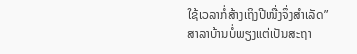ໃຊ້ເວລາກໍ່ສ້າງເຖິງປີໜື່ງຈຶ່ງສຳເລັດ”
ສາລາບ້ານບໍ່ພຽງແຕ່ເປັນສະຖາ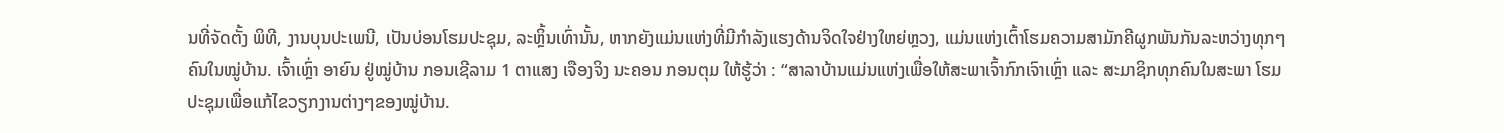ນທີ່ຈັດຕັ້ງ ພິທີ, ງານບຸນປະເພນີ, ເປັນບ່ອນໂຮມປະຊຸມ, ລະຫຼິ້ນເທົ່ານັ້ນ, ຫາກຍັງແມ່ນແຫ່ງທີ່ມີກຳລັງແຮງດ້ານຈິດໃຈຢ່າງໃຫຍ່ຫຼວງ, ແມ່ນແຫ່ງເຕົ້າໂຮມຄວາມສາມັກຄີຜູກພັນກັນລະຫວ່າງທຸກໆຄົນໃນໝູ່ບ້ານ. ເຈົ້າເຫຼົ່າ ອາຍົນ ຢູ່ໝູ່ບ້ານ ກອນເຊີລາມ 1 ຕາແສງ ເຈືອງຈິງ ນະຄອນ ກອນຕຸມ ໃຫ້ຮູ້ວ່າ : “ສາລາບ້ານແມ່ນແຫ່ງເພື່ອໃຫ້ສະພາເຈົ້າກົກເຈົາເຫຼົ່າ ແລະ ສະມາຊິກທຸກຄົນໃນສະພາ ໂຮມປະຊຸມເພື່ອແກ້ໄຂວຽກງານຕ່າງໆຂອງໝູ່ບ້ານ.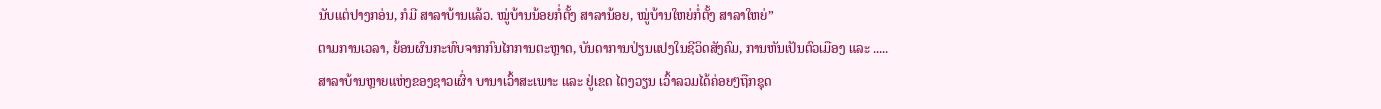ນັບແຕ່ປາງກອ່ນ, ກໍມີ ສາລາບ້ານແລ້ວ. ໝູ່ບ້ານນ້ອຍກໍ່ຕັ້ງ ສາລານ້ອຍ, ໝູ່ບ້ານໃຫຍ່ກໍ່ຕັ້ງ ສາລາໃຫຍ່”
ຕາມການເວລາ, ຍ້ອນຜົນກະທົບຈາກກົນໄກການຕະຫຼາດ, ບັນດາການປ່ຽນແປງໃນຊີວິດສັງຄົມ, ການຫັນເປັນຕົວເມືອງ ແລະ ..... ສາລາບ້ານຫຼາຍແຫ່ງຂອງຊາວເຜົ່າ ບານາເວົ້າສະເພາະ ແລະ ຢູ່ເຂດ ໄຕງວຽນ ເວົ້າລວມໄດ້ຄ່ອຍໆຖືກຊຸດ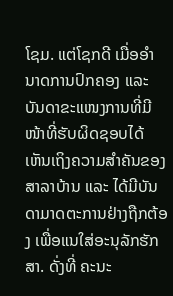ໂຊມ. ແຕ່ໂຊກດີ ເມື່ອອຳນາດການປົກຄອງ ແລະ ບັນດາຂະແໜງການທີ່ມີໜ້າທີ່ຮັບຜິດຊອບໄດ້ເຫັນເຖິງຄວາມສຳຄັນຂອງ ສາລາບ້ານ ແລະ ໄດ້ມີບັນດາມາດຕະການຢ່າງຖືກຕ້ອງ ເພື່ອແນໃສ່ອະນຸລັກຮັກສາ. ດັ່ງທີ່ ຄະນະ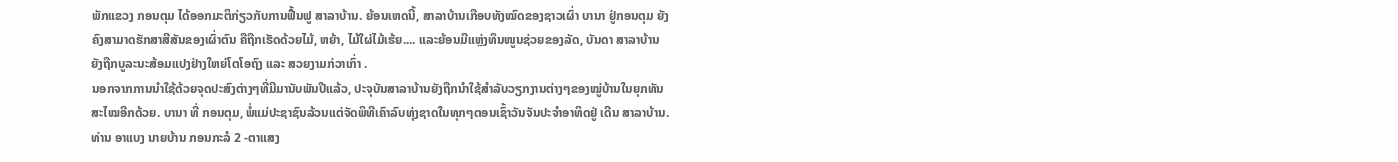ພັກແຂວງ ກອນຕຸມ ໄດ້ອອກມະຕິກ່ຽວກັບການຟື້ນຟູ ສາລາບ້ານ. ຍ້ອນເຫດນີ້, ສາລາບ້ານເກືອບທັງໝົດຂອງຊາວເຜົ່າ ບານາ ຢູ່ກອນຕຸມ ຍັງຄົງສາມາດຮັກສາສີສັນຂອງເຜົ່າຕົນ ຄືຖືກເຮັດດ້ວຍໄມ້, ຫຍ້າ, ໄມ້ໃຜ່ໄມ້ເຮ້ຍ.... ແລະຍ້ອນມີແຫຼ່ງທຶນໜູນຊ່ວຍຂອງລັດ, ບັນດາ ສາລາບ້ານຍັງຖືກບູລະນະສ້ອມແປງຢ່າງໃຫຍ່ໂຕໂອຖົງ ແລະ ສວຍງາມກ່ວາເກົ່າ .
ນອກຈາກການນຳໃຊ້ດ້ວຍຈຸດປະສົງຕ່າງໆທີ່ມີມານັບພັນປີແລ້ວ, ປະຈຸບັນສາລາບ້ານຍັງຖືກນຳໃຊ້ສຳລັບວຽກງານຕ່າງໆຂອງໝູ່ບ້ານໃນຍຸກທັນສະໄໝອີກດ້ວຍ. ບານາ ທີ່ ກອນຕຸມ, ພໍ່ແມ່ປະຊາຊົນລ້ວນແຕ່ຈັດພິທີເຄົາລົບທຸ່ງຊາດໃນທຸກໆຕອນເຊົ້າວັນຈັນປະຈຳອາທິດຢູ່ ເດີນ ສາລາບ້ານ. ທ່ານ ອາແບງ ນາຍບ້ານ ກອນກະລໍ 2 -ຕາແສງ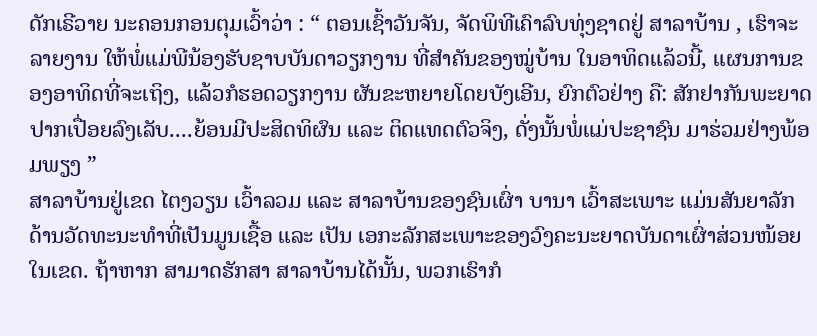ດັກເຣີວາຍ ນະຄອນກອນຕຸມເວົ້າວ່າ : “ ຕອນເຊົ້າວັນຈັນ, ຈັດພິທີເຄົາລົບທຸ່ງຊາດຢູ່ ສາລາບ້ານ , ເຮົາຈະລາຍງານ ໃຫ້ພໍ່ແມ່ພີນ້ອງຮັບຊາບບັນດາວຽກງານ ທີ່ສຳຄັນຂອງໝູ່ບ້ານ ໃນອາທິດແລ້ວນີ້, ແຜນການຂອງອາທິດທີ່ຈະເຖິງ, ແລ້ວກໍຮອດວຽກງານ ຜັນຂະຫຍາຍໂດຍບັງເອີນ, ຍົກຕົວຢ່າງ ຄື: ສັກຢາກັນພະຍາດປາກເປື່ອຍລົງເລັບ....ຍ້ອນມີປະສິດທິຜົນ ແລະ ຕິດແທດຕົວຈິງ, ດັ່ງນັ້ນພໍ່ແມ່ປະຊາຊົນ ມາຮ່ວມຢ່າງພ້ອມພຽງ ”
ສາລາບ້ານຢູ່ເຂດ ໄຕງວຽນ ເວົ້າລວມ ແລະ ສາລາບ້ານຂອງຊົນເຜົ່າ ບານາ ເວົ້າສະເພາະ ແມ່ນສັນຍາລັກ ດ້ານວັດທະນະທຳທີ່ເປັນມູນເຊື້ອ ແລະ ເປັນ ເອກະລັກສະເພາະຂອງວົງຄະນະຍາດບັນດາເຜົ່າສ່ວນໜ້ອຍໃນເຂດ. ຖ້າຫາກ ສາມາດຮັກສາ ສາລາບ້ານໄດ້ນັ້ນ, ພວກເຮົາກໍ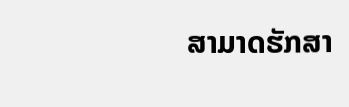ສາມາດຮັກສາ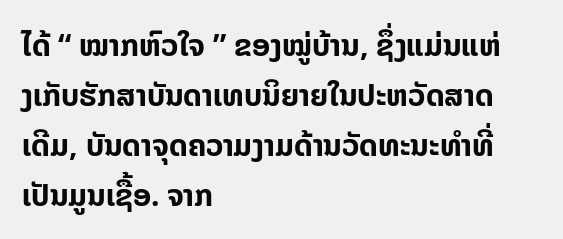ໄດ້ “ ໝາກຫົວໃຈ ” ຂອງໝູ່ບ້ານ, ຊຶ່ງແມ່ນແຫ່ງເກັບຮັກສາບັນດາເທບນິຍາຍໃນປະຫວັດສາດເດີມ, ບັນດາຈຸດຄວາມງາມດ້ານວັດທະນະທຳທີ່ເປັນມູນເຊື້ອ. ຈາກ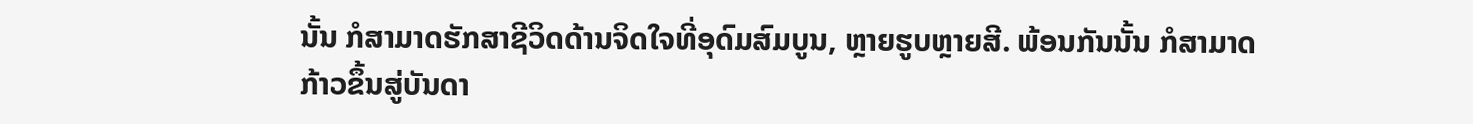ນັ້ນ ກໍສາມາດຮັກສາຊີວິດດ້ານຈິດໃຈທີ່ອຸດົມສົມບູນ, ຫຼາຍຮູບຫຼາຍສີ. ພ້ອນກັນນັ້ນ ກໍສາມາດກ້າວຂຶ້ນສູ່ບັນດາ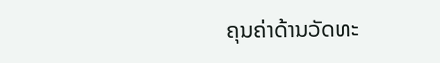ຄຸນຄ່າດ້ານວັດທະ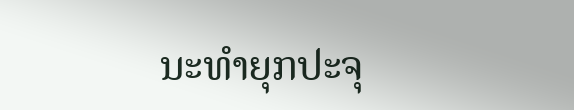ນະທຳຍຸກປະຈຸ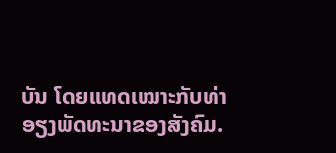ບັນ ໂດຍແທດເໝາະກັບທ່າອຽງພັດທະນາຂອງສັງຄົມ.